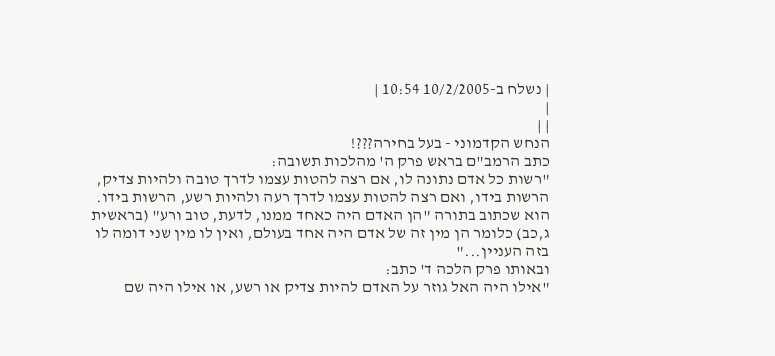| נשלח ב-10/2/2005 10:54 |
|
| |
הנחש הקדמוני - בעל בחירה???!
כתב הרמב"ם בראש פרק ה' מהלכות תשובה:
"רשות כל אדם נתונה לו, אם רצה להטות עצמו לדרך טובה ולהיות צדיק, הרשות בידו, ואם רצה להטות עצמו לדרך רעה ולהיות רשע, הרשות בידו. הוא שכתוב בתורה "הן האדם היה כאחד ממנו, לדעת, טוב ורע" (בראשית ג,כב) כלומר הן מין זה של אדם היה אחד בעולם, ואין לו מין שני דומה לו בזה העניין..."
ובאותו פרק הלכה ד' כתב:
"אילו היה האל גוזר על האדם להיות צדיק או רשע, או אילו היה שם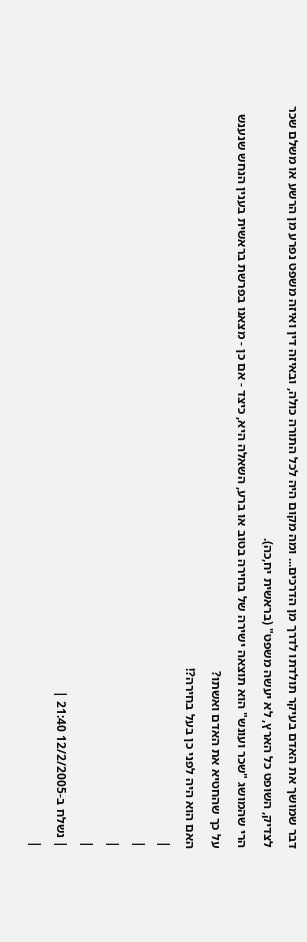דבר שמושך את האדם בעיקר תולדתו לדרך מן הדרכים... ומה מקום היה לכל התורה כולה, ובאיזה דין ואיזה משפט נפרע מן הרשע או משלם שכר לצדיק, השופט כל הארץ, לא יעשה משפט" (בראשית יח,כה).
הרי שהמושג "שכר ועונש" הוא תוצאה ישירה של בחירה בטוב או ברע, השאלה היא, כיצד - אם כן - מצאנו בפרשת בראשית בענין הנחש שנענש על כך שהחטיא את האדם ואשתו?
האם הוא היה לפני כן בעל בחירה?!
|
|
|
|
| נשלח ב-12/2/2005 21:40 |
|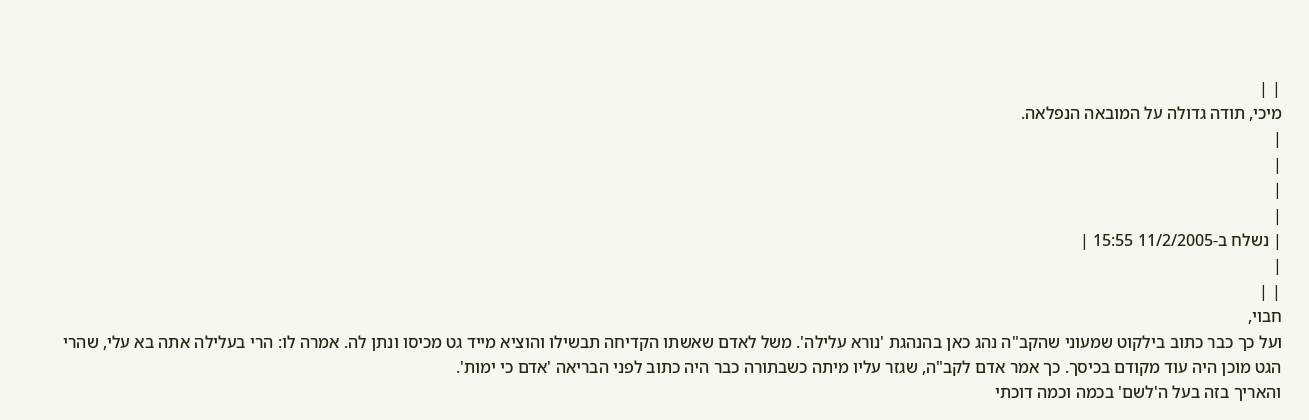| |
מיכי, תודה גדולה על המובאה הנפלאה.
|
|
|
|
| נשלח ב-11/2/2005 15:55 |
|
| |
חבוי,
ועל כך כבר כתוב בילקוט שמעוני שהקב"ה נהג כאן בהנהגת 'נורא עלילה'. משל לאדם שאשתו הקדיחה תבשילו והוציא מייד גט מכיסו ונתן לה. אמרה לו: הרי בעלילה אתה בא עלי, שהרי הגט מוכן היה עוד מקודם בכיסך. כך אמר אדם לקב"ה, שגזר עליו מיתה כשבתורה כבר היה כתוב לפני הבריאה 'אדם כי ימות'.
והאריך בזה בעל ה'לשם' בכמה וכמה דוכתי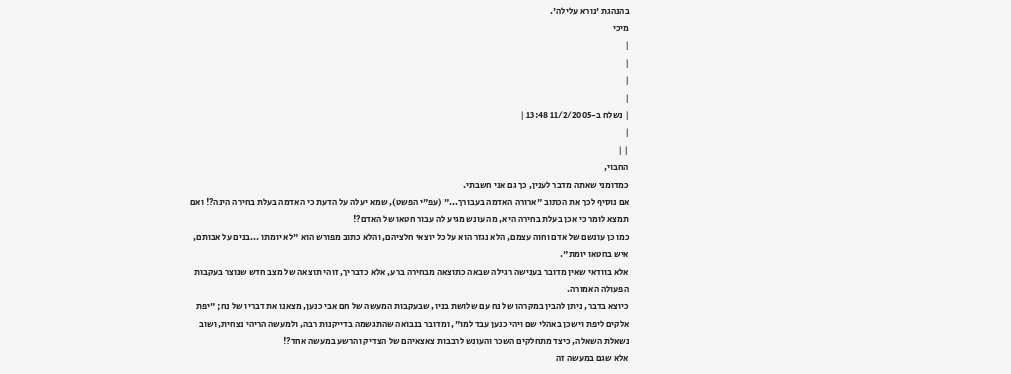בהנהגת 'נורא עלילה'.
מיכי
|
|
|
|
| נשלח ב-11/2/2005 13:48 |
|
| |
החבוי,
כמדומני שאתה מדבר לענין, כך גם אני חשבתי.
אם נוסיף לכך את הכתוב "ארורה האדמה בעבורך..." (עפ"י הפשט), שמא יעלה על הדעת כי האדמה בעלת בחירה הינה?! ואם תמצא לומר כי אכן בעלת בחירה היא, מה עונש מגיע לה עבור חטאו של האדם?!
כמו כן עונשם של אדם וחוה עצמם, הלא נגזר הוא על כל יוצאי חלציהם, והלא כתוב מפורש הוא "לא יומתו ...בנים על אבותם, איש בחטאו יומת".
אלא בוודאי שאין מדובר בענישה רגילה שבאה כתוצאה מבחירה ברע, אלא כדבריך, זוהי תוצאה של מצב חדש שנוצר בעקבות הפעולה האמורה.
כיוצא בדבר, ניתן להבין במקרהו של נח עם שלושת בניו, שבעקבות המעשה של חם אבי כנען, מצאנו את דבריו של נח; "יפת אלקים ליפת וישכן באהלי שם ויהי כנען עבד למו", ומדובר בנבואה שהתגשמה בדייקנות רבה, ולמעשה הריהי נצחית, ושוב נשאלת השאלה, כיצד מתחלקים השכר והעונש לרבבות צאצאיהם של הצדיק והרשע במעשה אחד?!
אלא שגם במעשה זה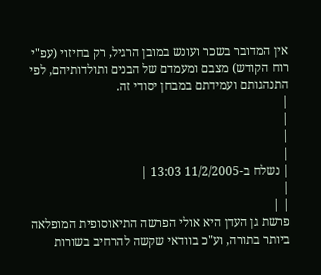אין המדובר בשכר ועונש במובן הרגיל, רק בחיזוי (עפ"י רוח הקודש) מצבם ומעמדם של הבנים ותולדותיהם, לפי התנהגותם ועמידתם במבחן יסודי זה.
|
|
|
|
| נשלח ב-11/2/2005 13:03 |
|
| |
פרשת גן העדן היא אולי הפרשה התיאוסופית המופלאה ביותר בתורה, וע"כ בוודאי שקשה להרחיב בשורות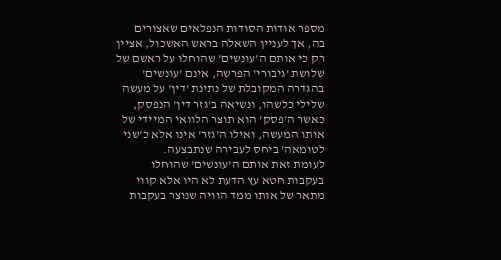מספר אודות הסודות הנפלאים שאצורים בה, אך לעניין השאלה בראש האשכול, אציין רק כי אותם ה'עונשים' שהוחלו על ראשם של שלושת 'גיבורי' הפרשה, אינם 'עונשים' בהגדרה המקובלת של נתינת 'דין' על מעשה שלילי כלשהו, ונשיאה ב'גזר דין' הנפסק, כאשר ה'פסק' הוא תוצר הלוואי המיידי של אותו המעשה, ואילו ה'גזר' אינו אלא כ'שני לטומאה' ביחס לעבירה שנתבצעה.
לעומת זאת אותם ה'עונשים' שהוחלו בעקבות חטא עץ הדעת לא היו אלא קווי מתאר של אותו ממד הוויה שנוצר בעקבות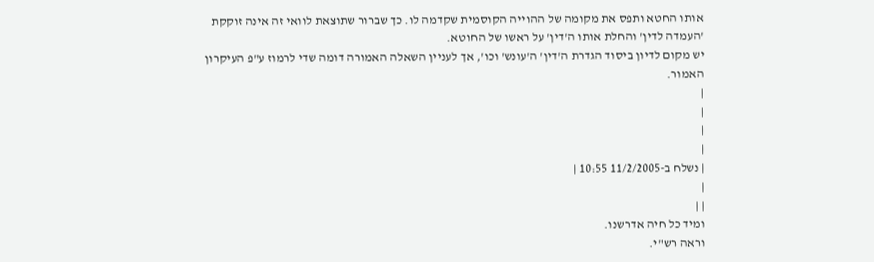אותו החטא ותפס את מקומה של ההוייה הקוסמית שקדמה לו. כך שברור שתוצאת לוואי זה אינה זוקקת 'העמדה לדין' והחלת אותו ה'דין' על ראשו של החוטא.
יש מקום לדיון ביסוד הגדרת ה'דין' ה'עונש' וכו', אך לעניין השאלה האמורה דומה שדי לרמוז ע"פ העיקרון האמור.
|
|
|
|
| נשלח ב-11/2/2005 10:55 |
|
| |
ומיד כל חיה אדרשנו.
וראה רש"י.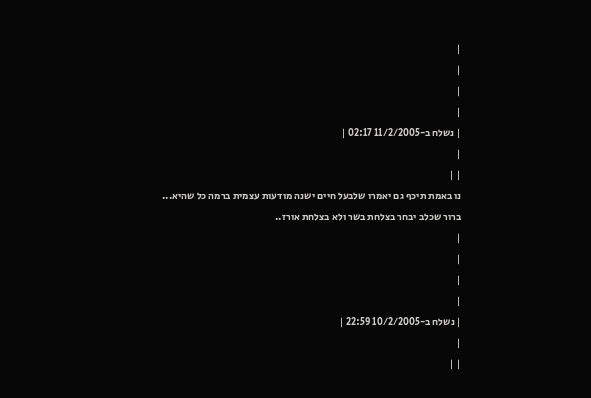|
|
|
|
| נשלח ב-11/2/2005 02:17 |
|
| |
נו באמת תיכף גם יאמרו שלבעל חיים ישנה מודעות עצמית ברמה כל שהיא...
ברור שכלב יבחר בצלחת בשר ולא בצלחת אורז..
|
|
|
|
| נשלח ב-10/2/2005 22:59 |
|
| |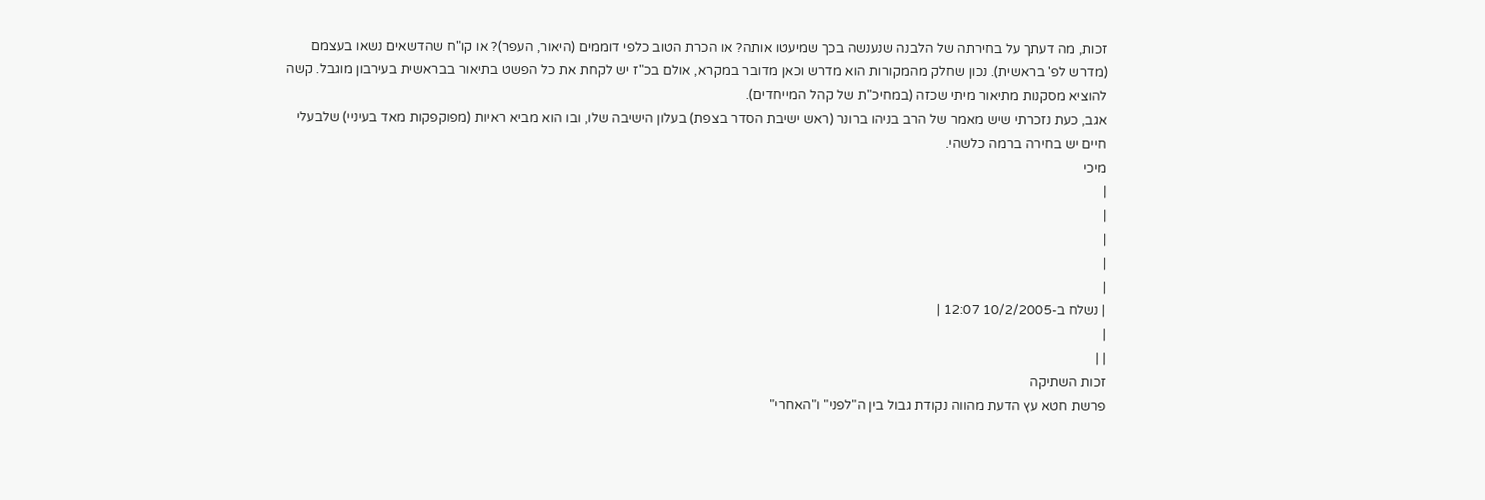זכות, מה דעתך על בחירתה של הלבנה שנענשה בכך שמיעטו אותה? או הכרת הטוב כלפי דוממים (היאור, העפר)? או קו"ח שהדשאים נשאו בעצמם (מדרש לפ' בראשית). נכון שחלק מהמקורות הוא מדרש וכאן מדובר במקרא, אולם בכ"ז יש לקחת את כל הפשט בתיאור בבראשית בעירבון מוגבל. קשה להוציא מסקנות מתיאור מיתי שכזה (במחיכ"ת של קהל המייחדים).
אגב, כעת נזכרתי שיש מאמר של הרב בניהו ברונר (ראש ישיבת הסדר בצפת) בעלון הישיבה שלו, ובו הוא מביא ראיות (מפוקפקות מאד בעיניי) שלבעלי חיים יש בחירה ברמה כלשהי.
מיכי
|
|
|
|
|
| נשלח ב-10/2/2005 12:07 |
|
| |
זכות השתיקה
פרשת חטא עץ הדעת מהווה נקודת גבול בין ה"לפני" ו"האחרי"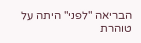הבריאה "לפני" היתה על טוהרת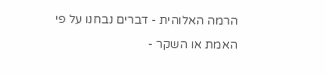הרמה האלוהית - דברים נבחנו על פי האמת או השקר -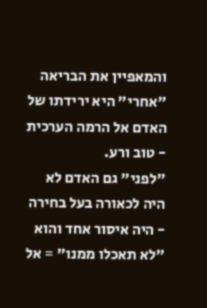והמאפיין את הבריאה "אחרי" היא ירידתו של האדם אל הרמה הערכית - טוב ורע.
"לפני" גם האדם לא היה לכאורה בעל בחירה - היה איסור אחד והוא "לא תאכלו ממנו" = אל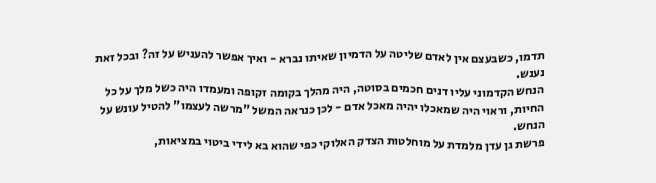תדמו, כשבעצם אין לאדם שליטה על הדמיון שאיתו נברא - ואיך אפשר להעניש על זה? ובכל זאת נענש.
הנחש הקדמוני עליו דנים חכמים בסוטה, היה מהלך בקומה זקופה ומעמדו היה כשל מלך על כל החיות, וראוי היה שמאכלו יהיה מאכל אדם - לכן כנראה המשל "מרשה לעצמו" להטיל עונש על הנחש.
פרשת גן עדן מלמדת על מוחלטות הצדק האלוקי כפי שהוא בא לידי ביטוי במציאות,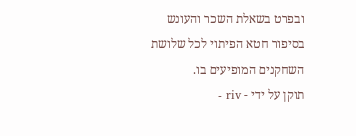ובפרט בשאלת השכר והעונש בסיפור חטא הפיתוי לכל שלושת השחקנים המופיעים בו.
תוקן על ידי - riv -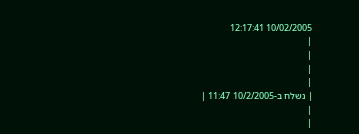10/02/2005 12:17:41
|
|
|
|
| נשלח ב-10/2/2005 11:47 |
|
|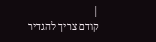|
קודם צריך להגדיר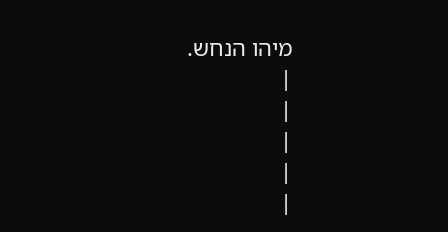מיהו הנחש.
|
|
|
|
|